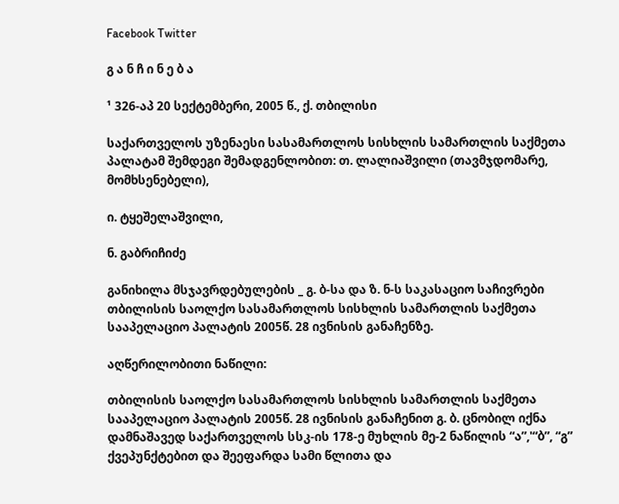Facebook Twitter

გ ა ნ ჩ ი ნ ე ბ ა

¹ 326-აპ 20 სექტემბერი, 2005 წ., ქ. თბილისი

საქართველოს უზენაესი სასამართლოს სისხლის სამართლის საქმეთა პალატამ შემდეგი შემადგენლობით: თ. ლალიაშვილი (თავმჯდომარე, მომხსენებელი),

ი. ტყეშელაშვილი,

ნ. გაბრიჩიძე

განიხილა მსჯავრდებულების _ გ. ბ-სა და ზ. ნ-ს საკასაციო საჩივრები თბილისის საოლქო სასამართლოს სისხლის სამართლის საქმეთა სააპელაციო პალატის 2005წ. 28 ივნისის განაჩენზე.

აღწერილობითი ნაწილი:

თბილისის საოლქო სასამართლოს სისხლის სამართლის საქმეთა სააპელაციო პალატის 2005წ. 28 ივნისის განაჩენით გ. ბ. ცნობილ იქნა დამნაშავედ საქართველოს სსკ-ის 178-ე მუხლის მე-2 ნაწილის “ა”,'“ბ”, “გ” ქვეპუნქტებით და შეეფარდა სამი წლითა და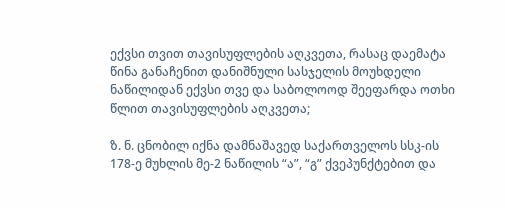ექვსი თვით თავისუფლების აღკვეთა, რასაც დაემატა წინა განაჩენით დანიშნული სასჯელის მოუხდელი ნაწილიდან ექვსი თვე და საბოლოოდ შეეფარდა ოთხი წლით თავისუფლების აღკვეთა;

ზ. ნ. ცნობილ იქნა დამნაშავედ საქართველოს სსკ-ის 178-ე მუხლის მე-2 ნაწილის “ა”, “გ” ქვეპუნქტებით და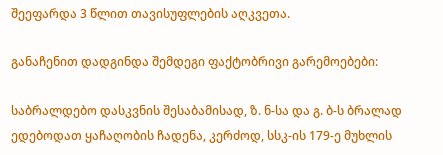შეეფარდა 3 წლით თავისუფლების აღკვეთა.

განაჩენით დადგინდა შემდეგი ფაქტობრივი გარემოებები:

საბრალდებო დასკვნის შესაბამისად, ზ. ნ-სა და გ. ბ-ს ბრალად ედებოდათ ყაჩაღობის ჩადენა, კერძოდ, სსკ-ის 179-ე მუხლის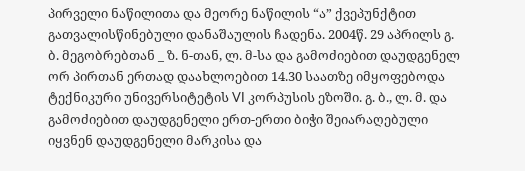პირველი ნაწილითა და მეორე ნაწილის “ა” ქვეპუნქტით გათვალისწინებული დანაშაულის ჩადენა. 2004წ. 29 აპრილს გ. ბ. მეგობრებთან _ ზ. ნ-თან, ლ. მ-სა და გამოძიებით დაუდგენელ ორ პირთან ერთად დაახლოებით 14.30 საათზე იმყოფებოდა ტექნიკური უნივერსიტეტის VI კორპუსის ეზოში. გ. ბ., ლ. მ. და გამოძიებით დაუდგენელი ერთ-ერთი ბიჭი შეიარაღებული იყვნენ დაუდგენელი მარკისა და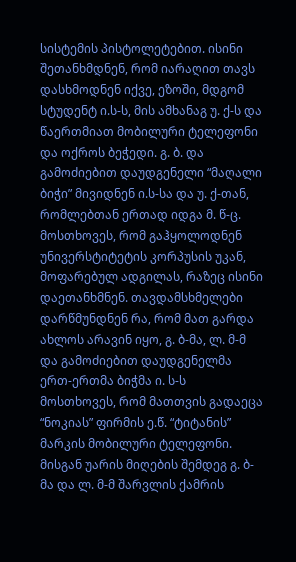სისტემის პისტოლეტებით. ისინი შეთანხმდნენ, რომ იარაღით თავს დასხმოდნენ იქვე, ეზოში, მდგომ სტუდენტ ი.ს-ს, მის ამხანაგ უ. ქ-ს და წაერთმიათ მობილური ტელეფონი და ოქროს ბეჭედი. გ. ბ. და გამოძიებით დაუდგენელი “მაღალი ბიჭი” მივიდნენ ი.ს-სა და უ. ქ-თან, რომლებთან ერთად იდგა მ. წ-ც. მოსთხოვეს, რომ გაჰყოლოდნენ უნივერსტიტეტის კორპუსის უკან, მოფარებულ ადგილას, რაზეც ისინი დაეთანხმნენ. თავდამსხმელები დარწმუნდნენ რა, რომ მათ გარდა ახლოს არავინ იყო, გ. ბ-მა, ლ. მ-მ და გამოძიებით დაუდგენელმა ერთ-ერთმა ბიჭმა ი. ს-ს მოსთხოვეს, რომ მათთვის გადაეცა “ნოკიას” ფირმის ე.წ. “ტიტანის” მარკის მობილური ტელეფონი. მისგან უარის მიღების შემდეგ გ. ბ-მა და ლ. მ-მ შარვლის ქამრის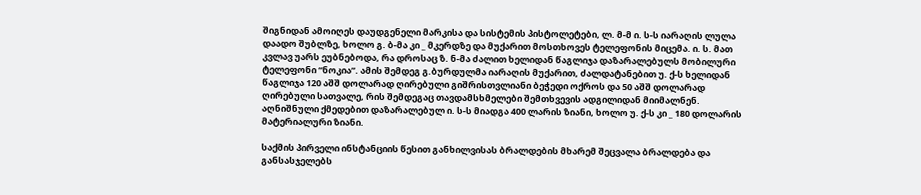შიგნიდან ამოიღეს დაუდგენელი მარკისა და სისტემის პისტოლეტები, ლ. მ-მ ი. ს-ს იარაღის ლულა დაადო შუბლზე, ხოლო გ. ბ-მა კი _ მკერდზე და მუქარით მოსთხოვეს ტელეფონის მიცემა. ი. ს. მათ კვლავ უარს ეუბნებოდა, რა დროსაც ზ. ნ-მა ძალით ხელიდან წაგლიჯა დაზარალებულს მობილური ტელეფონი “ნოკია”. ამის შემდეგ გ.ბურდულმა იარაღის მუქარით, ძალდატანებით უ. ქ-ს ხელიდან წაგლიჯა 120 აშშ დოლარად ღირებული გიშრისთვლიანი ბეჭედი ოქროს და 50 აშშ დოლარად ღირებული სათვალე, რის შემდეგაც თავდამსხმელები შემთხვევის ადგილიდან მიიმალნენ. აღნიშნული ქმედებით დაზარალებულ ი. ს-ს მიადგა 400 ლარის ზიანი, ხოლო უ. ქ-ს კი _ 180 დოლარის მატერიალური ზიანი.

საქმის პირველი ინსტანციის წესით განხილვისას ბრალდების მხარემ შეცვალა ბრალდება და განსასჯელებს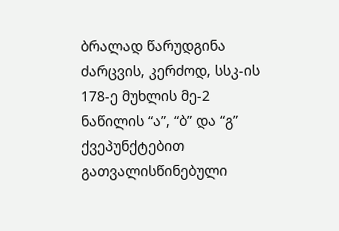ბრალად წარუდგინა ძარცვის, კერძოდ, სსკ-ის 178-ე მუხლის მე-2 ნაწილის “ა”, “ბ” და “გ” ქვეპუნქტებით გათვალისწინებული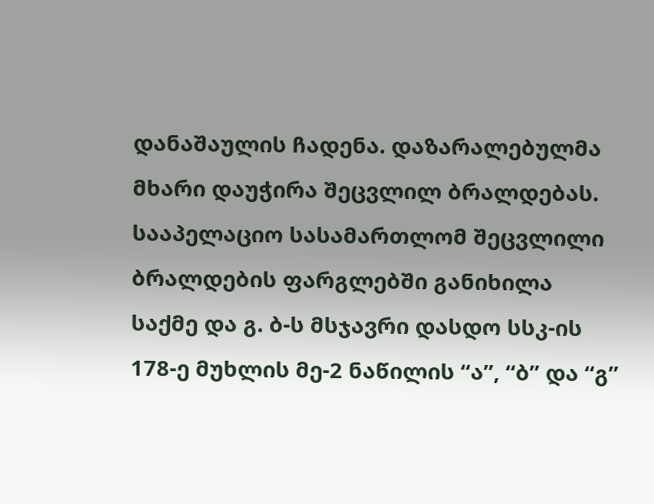დანაშაულის ჩადენა. დაზარალებულმა მხარი დაუჭირა შეცვლილ ბრალდებას. სააპელაციო სასამართლომ შეცვლილი ბრალდების ფარგლებში განიხილა საქმე და გ. ბ-ს მსჯავრი დასდო სსკ-ის 178-ე მუხლის მე-2 ნაწილის “ა”, “ბ” და “გ”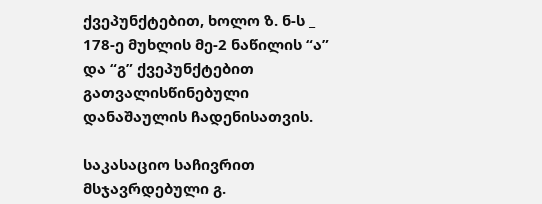ქვეპუნქტებით, ხოლო ზ. ნ-ს _ 178-ე მუხლის მე-2 ნაწილის “ა” და “გ” ქვეპუნქტებით გათვალისწინებული დანაშაულის ჩადენისათვის.

საკასაციო საჩივრით მსჯავრდებული გ.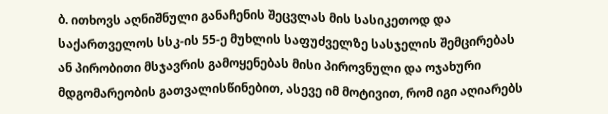ბ. ითხოვს აღნიშნული განაჩენის შეცვლას მის სასიკეთოდ და საქართველოს სსკ-ის 55-ე მუხლის საფუძველზე სასჯელის შემცირებას ან პირობითი მსჯავრის გამოყენებას მისი პიროვნული და ოჯახური მდგომარეობის გათვალისწინებით, ასევე იმ მოტივით, რომ იგი აღიარებს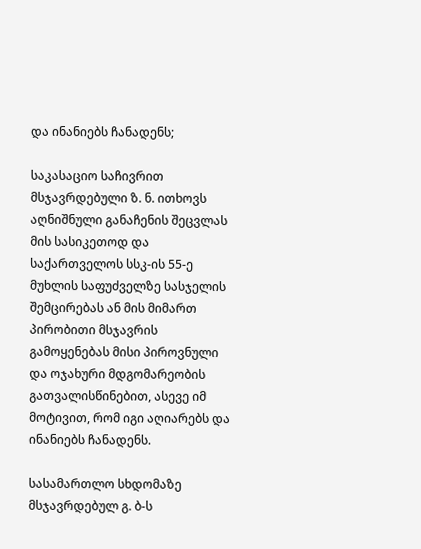და ინანიებს ჩანადენს;

საკასაციო საჩივრით მსჯავრდებული ზ. ნ. ითხოვს აღნიშნული განაჩენის შეცვლას მის სასიკეთოდ და საქართველოს სსკ-ის 55-ე მუხლის საფუძველზე სასჯელის შემცირებას ან მის მიმართ პირობითი მსჯავრის გამოყენებას მისი პიროვნული და ოჯახური მდგომარეობის გათვალისწინებით, ასევე იმ მოტივით, რომ იგი აღიარებს და ინანიებს ჩანადენს.

სასამართლო სხდომაზე მსჯავრდებულ გ. ბ-ს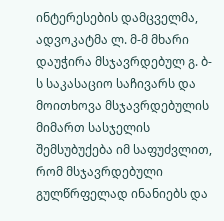ინტერესების დამცველმა, ადვოკატმა ლ. მ-მ მხარი დაუჭირა მსჯავრდებულ გ. ბ-ს საკასაციო საჩივარს და მოითხოვა მსჯავრდებულის მიმართ სასჯელის შემსუბუქება იმ საფუძვლით, რომ მსჯავრდებული გულწრფელად ინანიებს და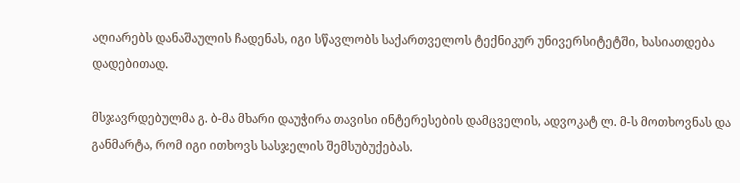აღიარებს დანაშაულის ჩადენას, იგი სწავლობს საქართველოს ტექნიკურ უნივერსიტეტში, ხასიათდება დადებითად.

მსჯავრდებულმა გ. ბ-მა მხარი დაუჭირა თავისი ინტერესების დამცველის, ადვოკატ ლ. მ-ს მოთხოვნას და განმარტა, რომ იგი ითხოვს სასჯელის შემსუბუქებას.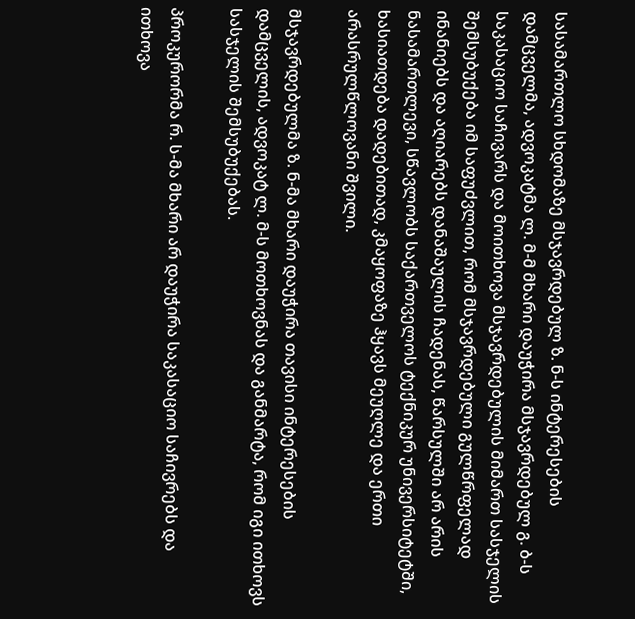სასამართლო სხდომაზე მსჯავრდებულ ზ. ნ-ს ინტერესების დამცველმა, ადვოკატმა ლ. მ-მ მხარი დაუჭირა მსჯავრდებულ გ. ბ-ს საკასაციო საჩივარს და მოითხოვა მსჯავრდებულის მიმართ სასჯელის შემსუბუქება იმ საფუძვლით, რომ მსჯავრდებული გულწრფელად ინანიებს და აღიარებს დანაშაულის ჩადენას, წარსულში არ არის ნასამართლევი, სწავლობს საქართველოს ტექნიკურ უნივერსიტეტში, ხასიათდება დადებითად, კმაყოფაზე ჰყავს მეუღლე და ერთი არასრულწლოვანი შვილი.

მსჯავრდებულმა ზ. ნ-მა მხარი დაუჭირა თავისი ინტერესების დამცველის, ადვოკატ ლ. მ-ს მოთხოვნას და განმარტა, რომ იგი ითხოვს სასჯელის შემსუბუქებას.

პროკურორმა რ. ს-მა მხარი არ დაუჭირა საკასაციო საჩივრებს და ითხოვა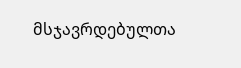მსჯავრდებულთა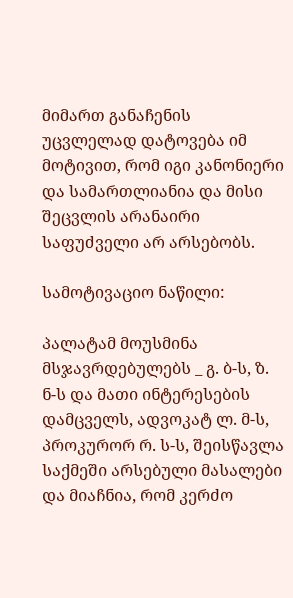მიმართ განაჩენის უცვლელად დატოვება იმ მოტივით, რომ იგი კანონიერი და სამართლიანია და მისი შეცვლის არანაირი საფუძველი არ არსებობს.

სამოტივაციო ნაწილი:

პალატამ მოუსმინა მსჯავრდებულებს _ გ. ბ-ს, ზ. ნ-ს და მათი ინტერესების დამცველს, ადვოკატ ლ. მ-ს, პროკურორ რ. ს-ს, შეისწავლა საქმეში არსებული მასალები და მიაჩნია, რომ კერძო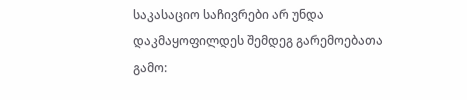საკასაციო საჩივრები არ უნდა დაკმაყოფილდეს შემდეგ გარემოებათა გამო: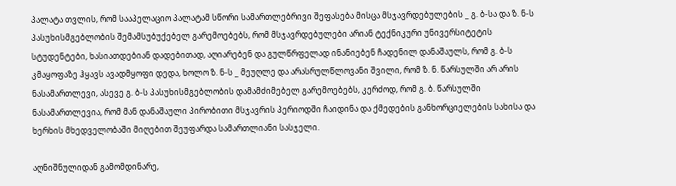პალატა თვლის, რომ სააპელაციო პალატამ სწორი სამართლებრივი შეფასება მისცა მსჯავრდებულების _ გ. ბ-სა და ზ. ნ-ს პასუხისმგებლობის შემამსუბუქებელ გარემოებებს, რომ მსჯავრდებულები არიან ტექნიკური უნივერსიტეტის სტუდენტები, ხასიათდებიან დადებითად, აღიარებენ და გულწრფელად ინანიებენ ჩადენილ დანაშაულს, რომ გ. ბ-ს კმაყოფაზე ჰყავს ავადმყოფი დედა, ხოლო ზ. ნ-ს _ მეუღლე და არასრულწლოვანი შვილი, რომ ზ. ნ. წარსულში არ არის ნასამართლევი, ასევე გ. ბ-ს პასუხისმგებლობის დამამძიმებელ გარემოებებს, კერძოდ, რომ გ. ბ. წარსულში ნასამართლევია, რომ მან დანაშაული პირობითი მსჯავრის პერიოდში ჩაიდინა და ქმედების განხორციელების სახისა და ხერხის მხედველობაში მიღებით შეუფარდა სამართლიანი სასჯელი.

აღნიშნულიდან გამომდინარე,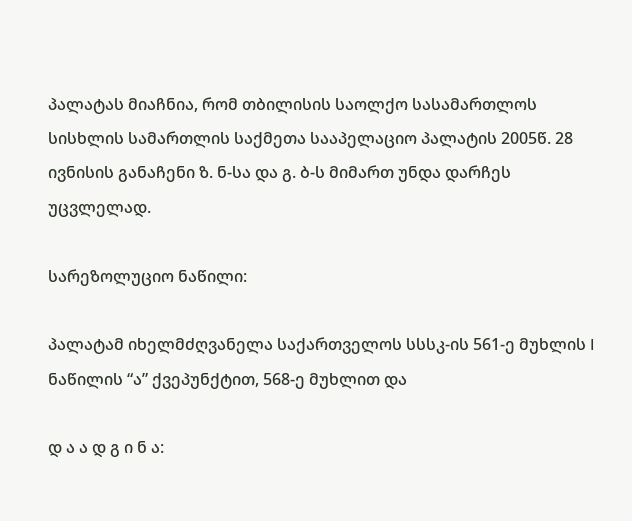პალატას მიაჩნია, რომ თბილისის საოლქო სასამართლოს სისხლის სამართლის საქმეთა სააპელაციო პალატის 2005წ. 28 ივნისის განაჩენი ზ. ნ-სა და გ. ბ-ს მიმართ უნდა დარჩეს უცვლელად.

სარეზოლუციო ნაწილი:

პალატამ იხელმძღვანელა საქართველოს სსსკ-ის 561-ე მუხლის I ნაწილის “ა” ქვეპუნქტით, 568-ე მუხლით და

დ ა ა დ გ ი ნ ა: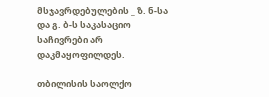მსჯავრდებულების _ ზ. ნ-სა და გ. ბ-ს საკასაციო საჩივრები არ დაკმაყოფილდეს.

თბილისის საოლქო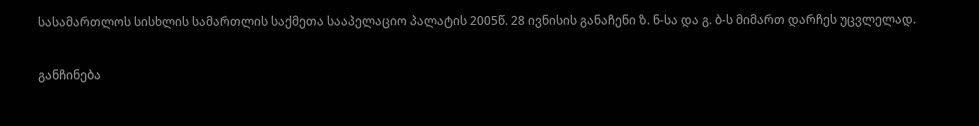სასამართლოს სისხლის სამართლის საქმეთა სააპელაციო პალატის 2005წ. 28 ივნისის განაჩენი ზ. ნ-სა და გ. ბ-ს მიმართ დარჩეს უცვლელად.

განჩინება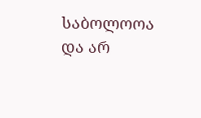საბოლოოა და არ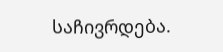საჩივრდება.